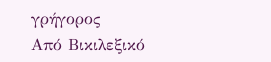γρήγορος
Από Βικιλεξικό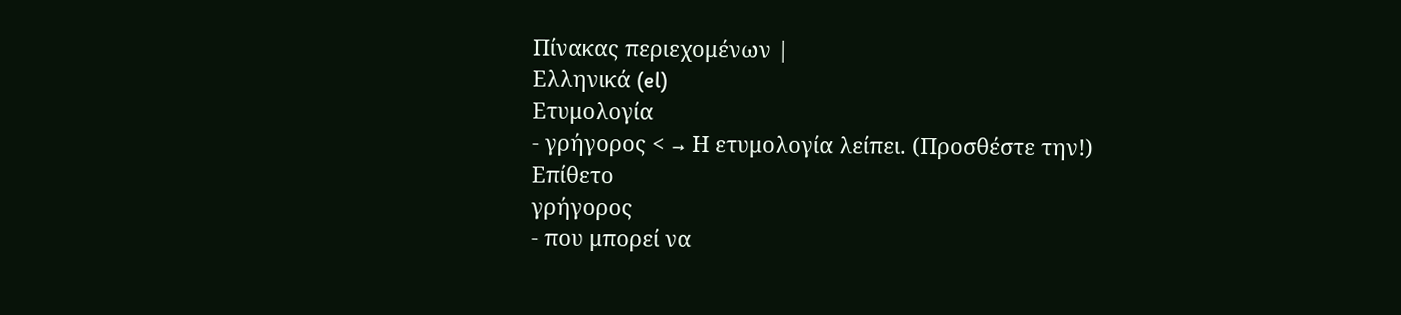Πίνακας περιεχομένων |
Ελληνικά (el)
Ετυμολογία
- γρήγορος < → Η ετυμολογία λείπει. (Προσθέστε την!)
Επίθετο
γρήγορος
- που μπορεί να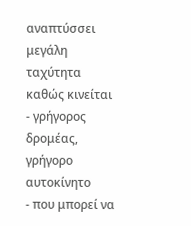αναπτύσσει μεγάλη ταχύτητα καθώς κινείται
- γρήγορος δρομέας, γρήγορο αυτοκίνητο
- που μπορεί να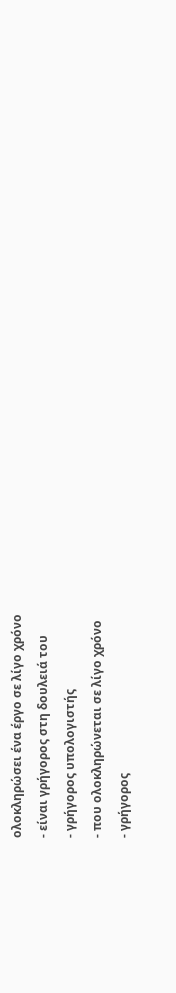ολοκληρώσει ένα έργο σε λίγο χρόνο
- είναι γρήγορος στη δουλειά του
- γρήγορος υπολογιστής
- που ολοκληρώνεται σε λίγο χρόνο
- γρήγορος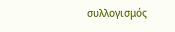συλλογισμός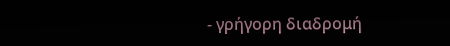- γρήγορη διαδρομή